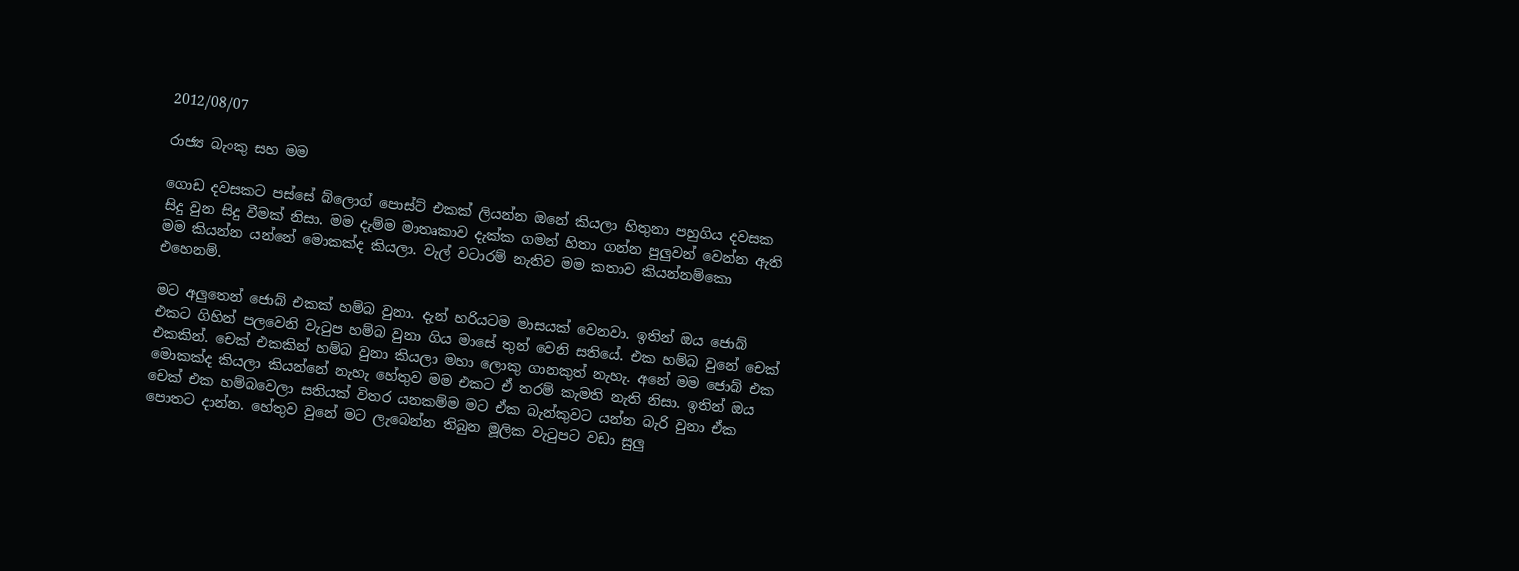2012/08/07

රාජ්‍ය බැංකු සහ මම

ගොඩ දවසකට පස්සේ බ්ලොග් පොස්ට් එකක් ලියන්න ඔනේ කියලා හිතුනා පහුගිය දවසක සිදු වුන සිදු වීමක් නිසා. මම දැම්ම මාතෘකාව දැක්ක ගමන් හිතා ගන්න පුලුවන් වෙන්න ඇති මම කියන්න යන්නේ මොකක්ද කියලා. වැල් වටාරම් නැතිව මම කතාව කියන්නම්කො එහෙනම්.

මට අලුතෙන් ජොබ් එකක් හම්බ වුනා. දැන් හරියටම මාසයක් වෙනවා. ඉතින් ඔය ජොබ් එකට ගිහින් පලවෙනි වැටුප හම්බ වුනා ගිය මාසේ තුන් වෙනි සතියේ. එක හම්බ වුනේ චෙක් එකකින්. චෙක් එකකින් හම්බ වුනා කියලා මහා ලොකු ගානකුත් නැහැ. අනේ මම ජොබ් එක මොකක්ද කියලා කියන්නේ නැහැ හේතුව මම එකට ඒ තරම් කැමති නැති නිසා. ඉතින් ඔය චෙක් එක හම්බවෙලා සතියක් විතර යනකම්ම මට ඒක බැන්කුවට යන්න බැරි වුනා ඒක පොතට දාන්න. හේතුව වුනේ මට ලැබෙන්න තිබුන මූලික වැටුපට වඩා සුලු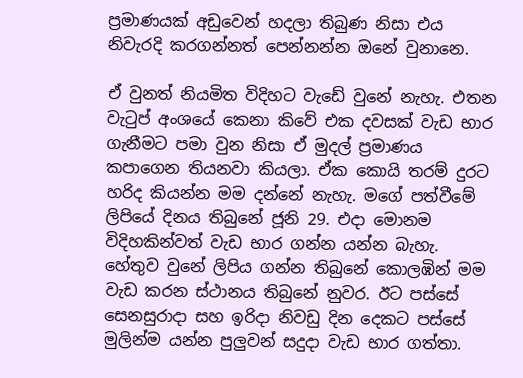ප්‍රමාණයක් අඩුවෙන් හදලා තිබුණ නිසා එය නිවැරදි කරගන්නත් පෙන්නන්න ඔනේ වුනානෙ.

ඒ වුනත් නියමිත විදිහට වැඩේ වුනේ නැහැ. එතන වැටුප් අංශයේ කෙනා කිවේ එක දවසක් වැඩ භාර ගැනීමට පමා වුන නිසා ඒ මුදල් ප්‍රමාණය කපාගෙන තියනවා කියලා. ඒක කොයි තරම් දුරට හරිද කියන්න මම දන්නේ නැහැ. මගේ පත්වීමේ ලිපියේ දිනය තිබුනේ ජූනි 29. එදා මොනම විදිහකින්වත් වැඩ භාර ගන්න යන්න බැහැ. හේතුව වුනේ ලිපිය ගන්න තිබුනේ කොලඹින් මම වැඩ කරන ස්ථානය තිබුනේ නුවර. ඊට පස්සේ සෙනසුරාදා සහ ඉරිදා නිවඩු දින දෙකට පස්සේ මුලින්ම යන්න පුලුවන් සදුදා වැඩ භාර ගත්තා.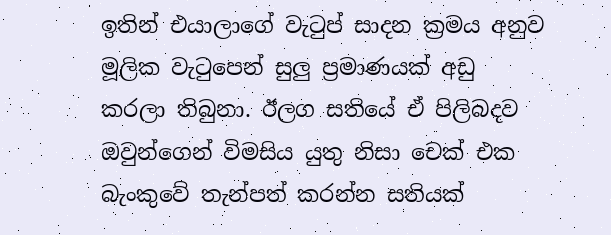ඉතින් එයාලාගේ වැටුප් සාදන ක්‍රමය අනුව මූලික වැටුපෙන් සුලු ප්‍රමාණයක් අඩු කරලා තිබුනා. ඊලග සතියේ ඒ පිලිබදව ඔවුන්ගෙන් විමසිය යුතු නිසා චෙක් එක බැංකුවේ තැන්පත් කරන්න සතියක්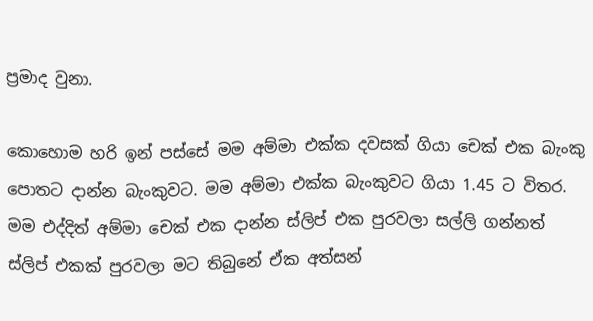ප්‍රමාද වුනා.

කොහොම හරි ඉන් පස්සේ මම අම්මා එක්ක දවසක් ගියා චෙක් එක බැංකු පොතට දාන්න බැංකුවට. මම අම්මා එක්ක බැංකුවට ගියා 1.45 ට විතර.  මම එද්දිත් අම්මා චෙක් එක දාන්න ස්ලිප් එක පුරවලා සල්ලි ගන්නත් ස්ලිප් එකක් පුරවලා මට තිබුනේ ඒක අත්සන්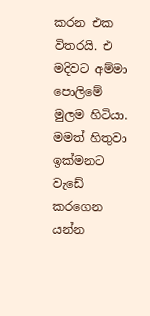කරන එක විතරයි. එ මදිවට අම්මා පොලිමේ මුලම හිටියා. මමත් හිතුවා ඉක්මනට වැඩේ කරගෙන යන්න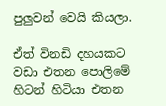පුලුවන් වෙයි කියලා.

ඒත් විනඩි දහයකට වඩා එතන පොලිමේ හිටන් හිටියා එතන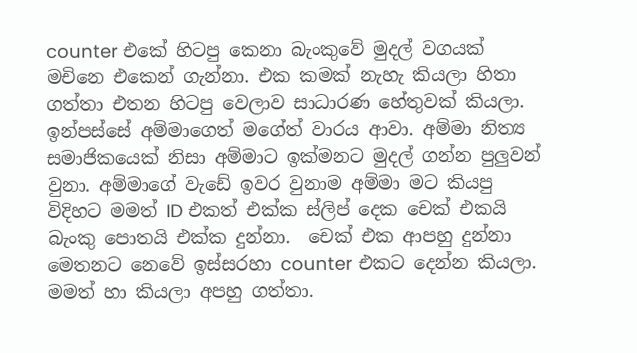counter එකේ හිටපු කෙනා බැංකුවේ මුදල් වගයක් මචිනෙ එකෙන් ගැන්නා. එක කමක් නැහැ කියලා හිතා ගත්තා එතන හිටපු වෙලාව සාධාරණ හේතුවක් කියලා. ඉන්පස්සේ අම්මාගෙත් මගේත් වාරය ආවා. අම්මා නිත්‍ය සමාජිකයෙක් නිසා අම්මාට ඉක්මනට මුදල් ගන්න පුලුවන් වුනා. අම්මාගේ වැඩේ ඉවර වුනාම අම්මා මට කියපු විදිහට මමත් ID එකත් එක්ක ස්ලිප් දෙක චෙක් එකයි බැංකු පොතයි එක්ක දුන්නා.  චෙක් එක ආපහු දුන්නා මෙතනට නෙවේ ඉස්සරහා counter එකට දෙන්න කියලා. මමත් හා කියලා අපහු ගත්තා.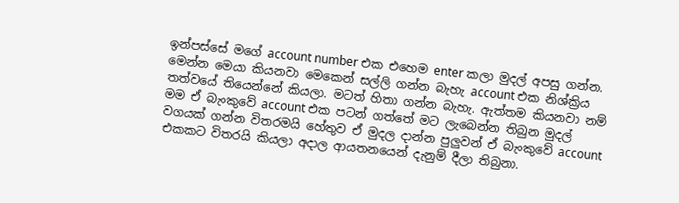ඉන්පස්සේ මගේ account number එක එහෙම enter කලා මුදල් අපසු ගන්න. මෙන්න මෙයා කියනවා මෙකෙන් සල්ලි ගන්න බැහැ account එක නිශ්ක්‍රිය තත්වයේ තියෙන්නේ කියලා. මටත් හිතා ගන්න බැහැ. ඇත්තම කියනවා නම් මම ඒ බැංකුවේ account එක පටන් ගත්තේ මට ලැබෙන්න තිබුන මුදල් වගයක් ගන්න විතරමයි හේතුව ඒ මුදල දාන්න පුලුවන් ඒ බැංකුවේ account එකකට විතරයි කියලා අදාල ආයතනයෙන් දැනුම් දීලා තිබුනා.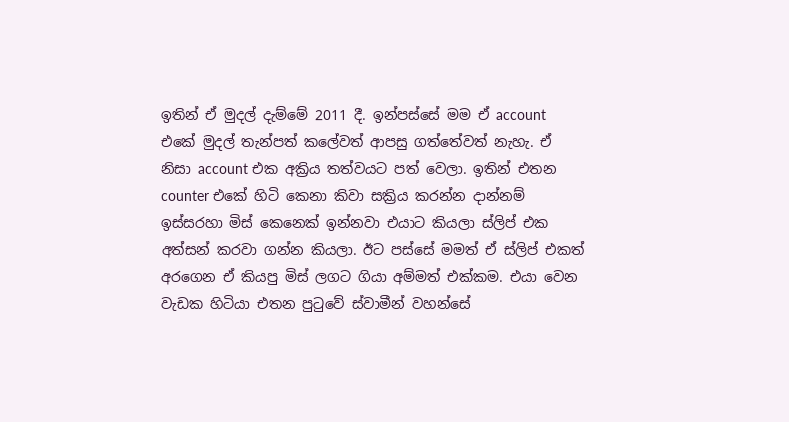ඉතින් ඒ මුදල් දැම්මේ 2011 දී. ඉන්පස්සේ මම ඒ account එකේ මුදල් තැන්පත් කලේවත් ආපසු ගත්තේවත් නැහැ. ඒ නිසා account එක අක්‍රිය තත්වයට පත් වෙලා. ඉතින් එතන counter එකේ හිටි කෙනා කිවා සක්‍රිය කරන්න දාන්නම් ඉස්සරහා මිස් කෙනෙක් ඉන්නවා එයාට කියලා ස්ලිප් එක අත්සන් කරවා ගන්න කියලා. ඊට පස්සේ මමත් ඒ ස්ලිප් එකත් අරගෙන ඒ කියපු මිස් ලගට ගියා අම්මත් එක්කම. එයා වෙන වැඩක හිටියා එතන පුටුවේ ස්වාමීන් වහන්සේ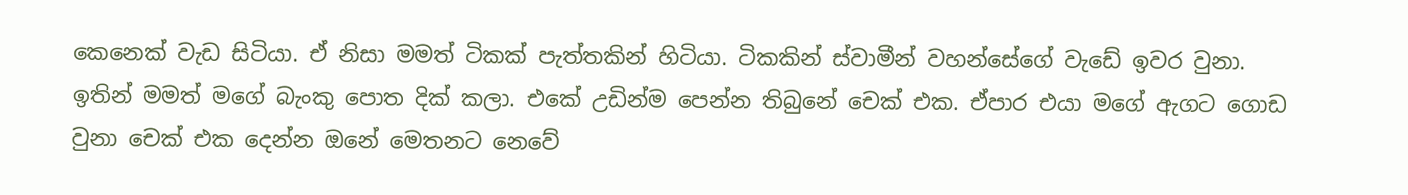කෙනෙක් වැඩ සිටියා. ඒ නිසා මමත් ටිකක් පැත්තකින් හිටියා. ටිකකින් ස්වාමීන් වහන්සේගේ වැඩේ ඉවර වුනා.
ඉතින් මමත් මගේ බැංකු පොත දික් කලා. එකේ උඩින්ම පෙන්න තිබුනේ චෙක් එක. ඒපාර එයා මගේ ඇගට ගොඩ වුනා චෙක් එක දෙන්න ඔනේ මෙතනට නෙවේ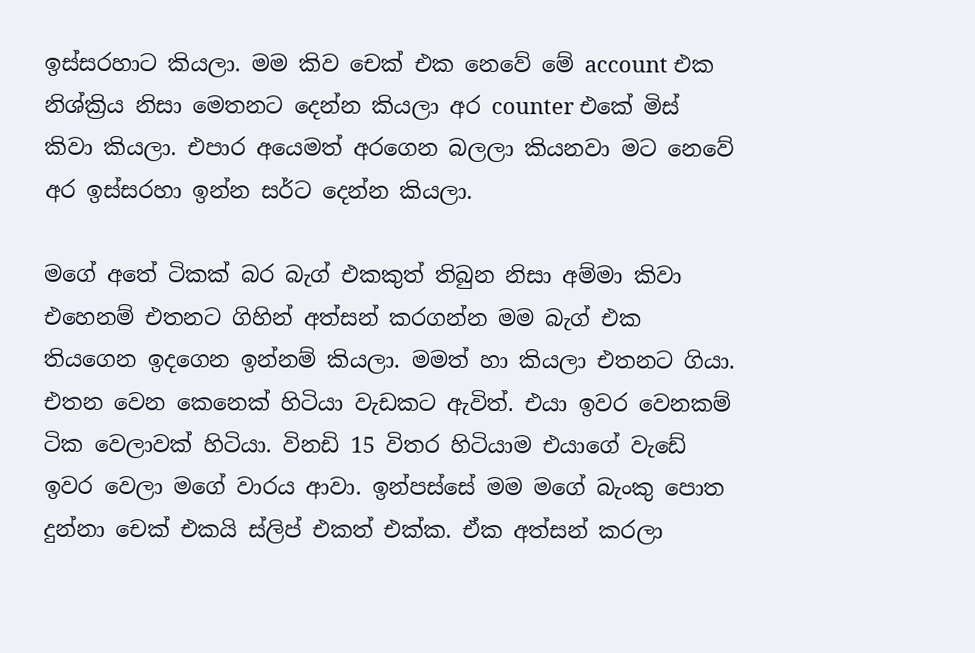ඉස්සරහාට කියලා. මම කිව චෙක් එක නෙවේ මේ account එක නිශ්ක්‍රිය නිසා මෙතනට දෙන්න කියලා අර counter එකේ මිස් කිවා කියලා. එපාර අයෙමත් අරගෙන බලලා කියනවා මට නෙවේ අර ඉස්සරහා ඉන්න සර්ට දෙන්න කියලා.

මගේ අතේ ටිකක් බර බැග් එකකුත් තිබුන නිසා අම්මා කිවා එහෙනම් එතනට ගිහින් අත්සන් කරගන්න මම බැග් එක තියගෙන ඉදගෙන ඉන්නම් කියලා. මමත් හා කියලා එතනට ගියා. එතන වෙන කෙනෙක් හිටියා වැඩකට ඇවිත්. එයා ඉවර වෙනකම් ටික වෙලාවක් හිටියා. විනඩි 15 විතර හිටියාම එයාගේ වැඩේ ඉවර වෙලා මගේ වාරය ආවා. ඉන්පස්සේ මම මගේ බැංකු පොත දුන්නා චෙක් එකයි ස්ලිප් එකත් එක්ක. ඒක අත්සන් කරලා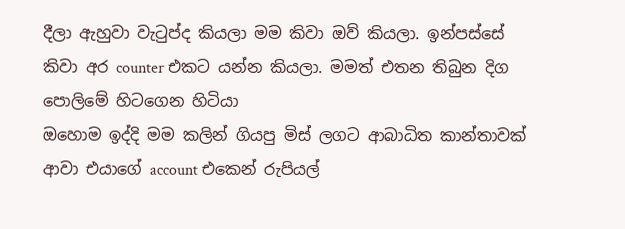දීලා ඇහුවා වැටුප්ද කියලා මම කිවා ඔව් කියලා. ඉන්පස්සේ කිවා අර counter එකට යන්න කියලා. මමත් එතන තිබුන දිග පොලිමේ හිටගෙන හිටියා
ඔහොම ඉද්දි මම කලින් ගියපු මිස් ලගට ආබාධිත කාන්තාවක් ආවා එයාගේ account එකෙන් රුපියල්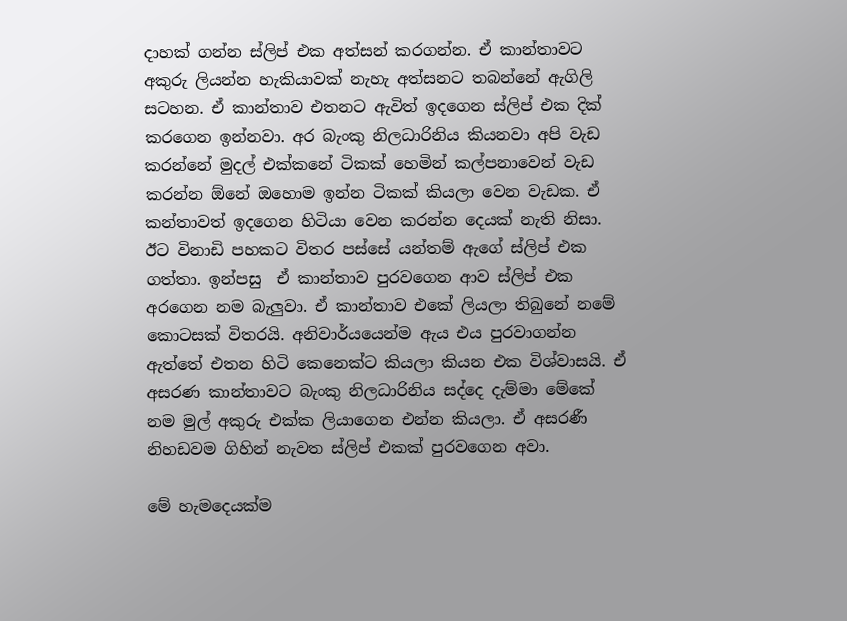දාහක් ගන්න ස්ලිප් එක අත්සන් කරගන්න. ඒ කාන්තාවට අකුරු ලියන්න හැකියාවක් නැහැ අත්සනට තබන්නේ ඇගිලි සටහන. ඒ කාන්තාව එතනට ඇවිත් ඉදගෙන ස්ලිප් එක දික් කරගෙන ඉන්නවා. අර බැංකු නිලධාරිනිය කියනවා අපි වැඩ කරන්නේ මුදල් එක්කනේ ටිකක් හෙමින් කල්පනාවෙන් වැඩ කරන්න ඕනේ ඔහොම ඉන්න ටිකක් කියලා වෙන වැඩක. ඒ කන්තාවත් ඉදගෙන හිටියා වෙන කරන්න දෙයක් නැති නිසා. ඊට විනාඩි පහකට විතර පස්සේ යන්තම් ඇගේ ස්ලිප් එක ගත්තා. ඉන්පසු  ඒ කාන්තාව පුරවගෙන ආව ස්ලිප් එක අරගෙන නම බැලුවා. ඒ කාන්තාව එකේ ලියලා තිබුනේ නමේ කොටසක් විතරයි. අනිවාර්යයෙන්ම ඇය එය පුරවාගන්න ඇත්තේ එතන හිටි කෙනෙක්ට කියලා කියන එක විශ්වාසයි. ඒ අසරණ කාන්තාවට බැංකු නිලධාරිනිය සද්දෙ දැම්මා මේකේ නම මුල් අකුරු එක්ක ලියාගෙන එන්න කියලා. ඒ අසරණී නිහඩවම ගිහින් නැවත ස්ලිප් එකක් පුරවගෙන අවා.

මේ හැමදෙයක්ම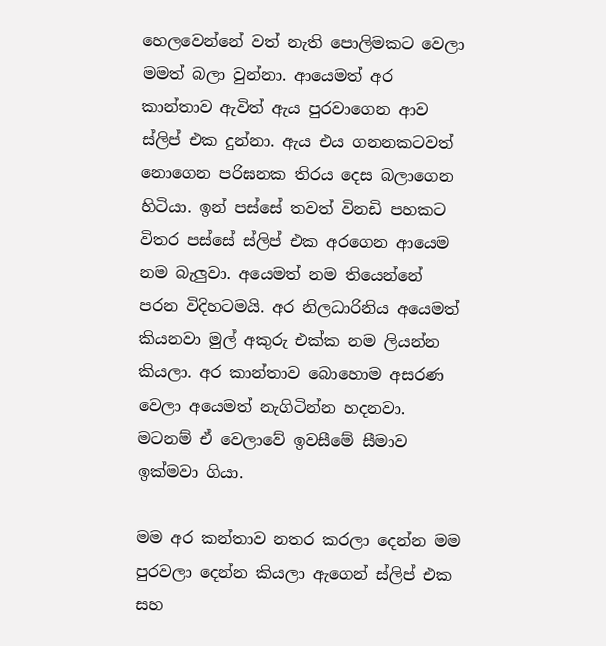හෙලවෙන්නේ වත් නැති පොලිමකට වෙලා මමත් බලා වුන්නා. ආයෙමත් අර කාන්තාව ඇවිත් ඇය පුරවාගෙන ආව ස්ලිප් එක දුන්නා. ඇය එය ගනනකටවත් නොගෙන පරිඝනක තිරය දෙස බලාගෙන හිටියා. ඉන් පස්සේ තවත් විනඩි පහකට විතර පස්සේ ස්ලිප් එක අරගෙන ආයෙම නම බැලුවා. අයෙමත් නම තියෙන්නේ පරන විදිහටමයි. අර නිලධාරිනිය අයෙමත් කියනවා මුල් අකුරු එක්ක නම ලියන්න කියලා. අර කාන්තාව බොහොම අසරණ වෙලා අයෙමත් නැගිටින්න හදනවා. මටනම් ඒ වෙලාවේ ඉවසීමේ සීමාව ඉක්මවා ගියා.

මම අර කන්තාව නතර කරලා දෙන්න මම පුරවලා දෙන්න කියලා ඇගෙන් ස්ලිප් එක සහ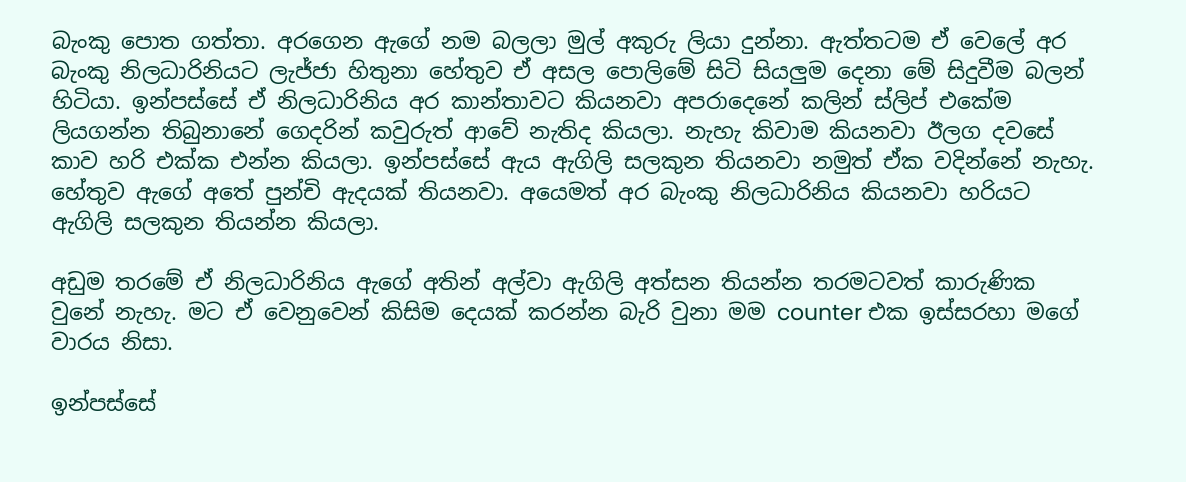බැංකු පොත ගත්තා. අරගෙන ඇගේ නම බලලා මුල් අකුරු ලියා දුන්නා. ඇත්තටම ඒ වෙලේ අර බැංකු නිලධාරිනියට ලැජ්ජා හිතුනා හේතුව ඒ අසල පොලිමේ සිටි සියලුම දෙනා මේ සිදුවීම බලන් හිටියා. ඉන්පස්සේ ඒ නිලධාරිනිය අර කාන්තාවට කියනවා අපරාදෙනේ කලින් ස්ලිප් එකේම ලියගන්න තිබුනානේ ගෙදරින් කවුරුත් ආවේ නැතිද කියලා. නැහැ කිවාම කියනවා ඊලග දවසේ කාව හරි එක්ක එන්න කියලා. ඉන්පස්සේ ඇය ඇගිලි සලකුන තියනවා නමුත් ඒක වදින්නේ නැහැ. හේතුව ඇගේ අතේ පුන්චි ඇදයක් තියනවා. අයෙමත් අර බැංකු නිලධාරිනිය කියනවා හරියට ඇගිලි සලකුන තියන්න කියලා.

අඩුම තරමේ ඒ නිලධාරිනිය ඇගේ අතින් අල්වා ඇගිලි අත්සන තියන්න තරමටවත් කාරුණික වුනේ නැහැ. මට ඒ වෙනුවෙන් කිසිම දෙයක් කරන්න බැරි වුනා මම counter එක ඉස්සරහා මගේ වාරය නිසා.

ඉන්පස්සේ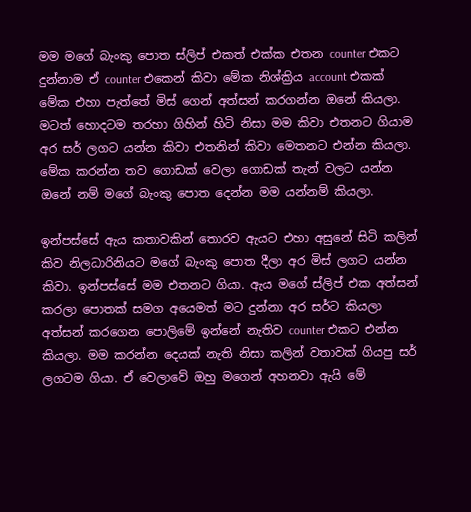මම මගේ බැංකු පොත ස්ලිප් එකත් එක්ක එතන counter එකට දුන්නාම ඒ counter එකෙන් කිවා මේක නිශ්ක්‍රිය account එකක් මේක එහා පැත්තේ මිස් ගෙන් අත්සන් කරගන්න ඔනේ කියලා. මටත් හොදටම තරහා ගිහින් හිටි නිසා මම කිවා එතනට ගියාම අර සර් ලගට යන්න කිවා එතනින් කිවා මෙතනට එන්න කියලා. මේක කරන්න තව ගොඩක් වෙලා ගොඩක් තැන් වලට යන්න ඔනේ නම් මගේ බැංකු පොත දෙන්න මම යන්නම් කියලා.

ඉන්පස්සේ ඇය කතාවකින් තොරව ඇයට එහා අසුනේ සිටි කලින් කිව නිලධාරිනියට මගේ බැංකු පොත දීලා අර මිස් ලගට යන්න කිවා. ඉන්පස්සේ මම එතනට ගියා. ඇය මගේ ස්ලිප් එක අත්සන් කරලා පොතක් සමග අයෙමත් මට දුන්නා අර සර්ට කියලා අත්සන් කරගෙන පොලිමේ ඉන්නේ නැතිව counter එකට එන්න කියලා. මම කරන්න දෙයක් නැති නිසා කලින් වතාවක් ගියපු සර් ලගටම ගියා. ඒ වෙලාවේ ඔහු මගෙන් අහනවා ඇයි මේ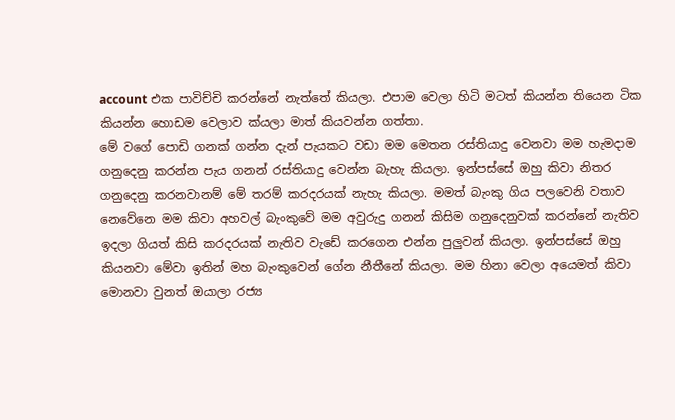account එක පාවිච්චි කරන්නේ නැත්තේ කියලා. එපාම වෙලා හිටි මටත් කියන්න තියෙන ටික කියන්න හොඩම වෙලාව ක්යලා මාත් කියවන්න ගත්තා.
මේ වගේ පොඩි ගනක් ගන්න දැන් පැයකට වඩා මම මෙතන රස්තියාදු වෙනවා මම හැමදාම ගනුදෙනු කරන්න පැය ගනන් රස්තියාදු වෙන්න බැහැ කියලා. ඉන්පස්සේ ඔහු කිවා නිතර ගනුදෙනු කරනවානම් මේ තරම් කරදරයක් නැහැ කියලා. මමත් බැංකු ගිය පලවෙනි වතාව නෙවේනෙ මම කිවා අහවල් බැංකුවේ මම අවුරුදු ගනන් කිසිම ගනුදෙනුවක් කරන්නේ නැතිව ඉදලා ගියත් කිසි කරදරයක් නැතිව වැඩේ කරගෙන එන්න පුලුවන් කියලා. ඉන්පස්සේ ඔහු කියනවා මේවා ඉතින් මහ බැංකුවෙන් ගේන නීතීනේ කියලා. මම හිනා වෙලා අයෙමත් කිවා මොනවා වුනත් ඔයාලා රජ්‍ය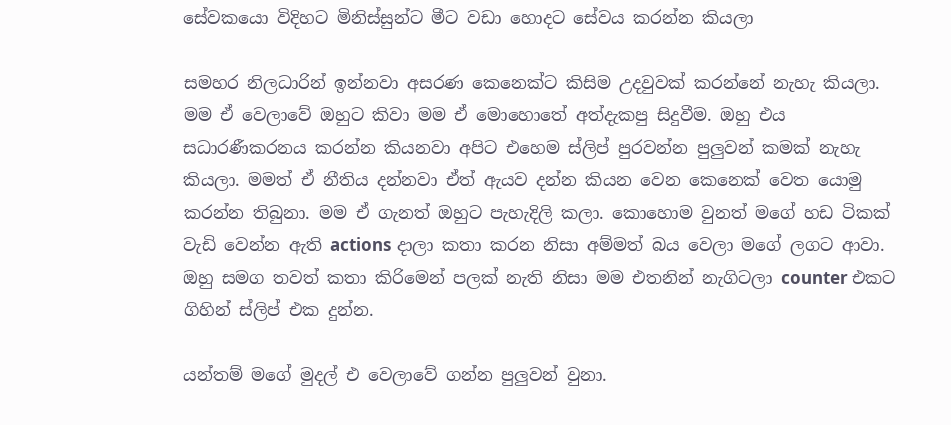සේවකයො විදිහට මිනිස්සුන්ට මීට වඩා හොදට සේවය කරන්න කියලා

සමහර නිලධාරින් ඉන්නවා අසරණ කෙනෙක්ට කිසිම උදවුවක් කරන්නේ නැහැ කියලා. මම ඒ වෙලාවේ ඔහුට කිවා මම ඒ මොහොතේ අත්දැකපු සිදුවීම. ඔහු එය සධාරණීකරනය කරන්න කියනවා අපිට එහෙම ස්ලිප් පුරවන්න පුලුවන් කමක් නැහැ කියලා. මමත් ඒ නීතිය දන්නවා ඒත් ඇයව දන්න කියන වෙන කෙනෙක් වෙත යොමු කරන්න තිබුනා. මම ඒ ගැනත් ඔහුට පැහැදිලි කලා. කොහොම වුනත් මගේ හඩ ටිකක් වැඩි වෙන්න ඇති actions දාලා කතා කරන නිසා අම්මත් බය වෙලා මගේ ලගට ආවා. ඔහු සමග තවත් කතා කිරිමෙන් පලක් නැති නිසා මම එතනින් නැගිටලා counter එකට ගිහින් ස්ලිප් එක දුන්න.

යන්තම් මගේ මුදල් එ වෙලාවේ ගන්න පුලුවන් වුනා.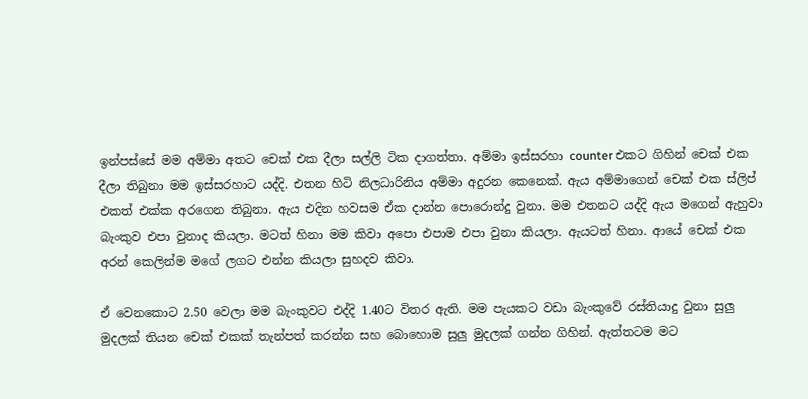ඉන්පස්සේ මම අම්මා අතට චෙක් එක දීලා සල්ලි ටික දාගත්තා. අම්මා ඉස්සරහා counter එකට ගිහින් චෙක් එක දීලා තිබුනා මම ඉස්සරහාට යද්දි. එතන හිටි නිලධාරිනිය අම්මා අදුරන කෙනෙක්. ඇය අම්මාගෙන් චෙක් එක ස්ලිප් එකත් එක්ක අරගෙන තිබුනා. ඇය එදින හවසම ඒක දාන්න පොරොන්දු වුනා. මම එතනට යද්දි ඇය මගෙන් ඇහුවා බැංකුව එපා වුනාද කියලා. මටත් හිනා මම කිවා අපො එපාම එපා වුනා කියලා. ඇයටත් හිනා. ආයේ චෙක් එක අරන් කෙලින්ම මගේ ලගට එන්න කියලා සුහදව කිවා.

ඒ වෙනකොට 2.50 වෙලා මම බැංකුවට එද්දි 1.40ට විතර ඇති. මම පැයකට වඩා බැංකුවේ රස්තියාදු වුනා සුලු මුදලක් තියන චෙක් එකක් තැන්පත් කරන්න සහ බොහොම සුලු මුදලක් ගන්න ගිහින්. ඇත්තටම මට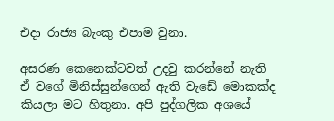එදා රාජ්‍ය බැංකු එපාම වුනා.

අසරණ කෙනෙක්ටවත් උදවු කරන්නේ නැති ඒ වගේ මිනිස්සුන්ගෙන් ඇති වැඩේ මොකක්ද කියලා මට හිතුනා. අපි පුද්ගලික අශයේ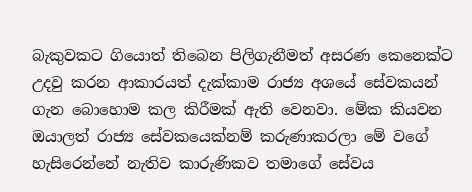බැකුවකට ගියොත් තිබෙන පිලිගැනීමත් අසරණ කෙනෙක්ට උදවු කරන ආකාරයත් දැක්කාම රාජ්‍ය අශයේ සේවකයන් ගැන බොහොම කල කිරීමක් ඇති වෙනවා. මේක කියවන ඔයාලත් රාජ්‍ය සේවකයෙක්නම් කරුණාකරලා මේ වගේ හැසිරෙන්නේ නැතිව කාරුණිකව තමාගේ සේවය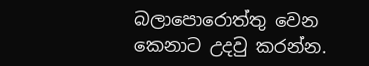බලාපොරොත්තු වෙන කෙනාට උදවු කරන්න.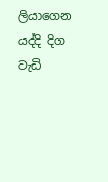ලියාගෙන යද්දි දිග වැඩි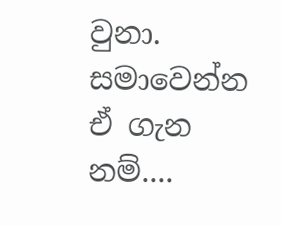වුනා. සමාවෙන්න ඒ ගැන නම්....